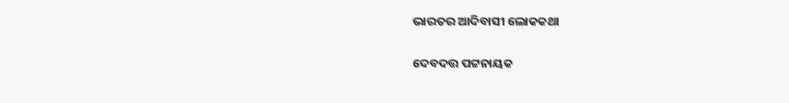ଭାରତର ଆଦିବାସୀ ଲୋକକଥା

ଦେବଦତ୍ତ ପଟ୍ଟନାୟକ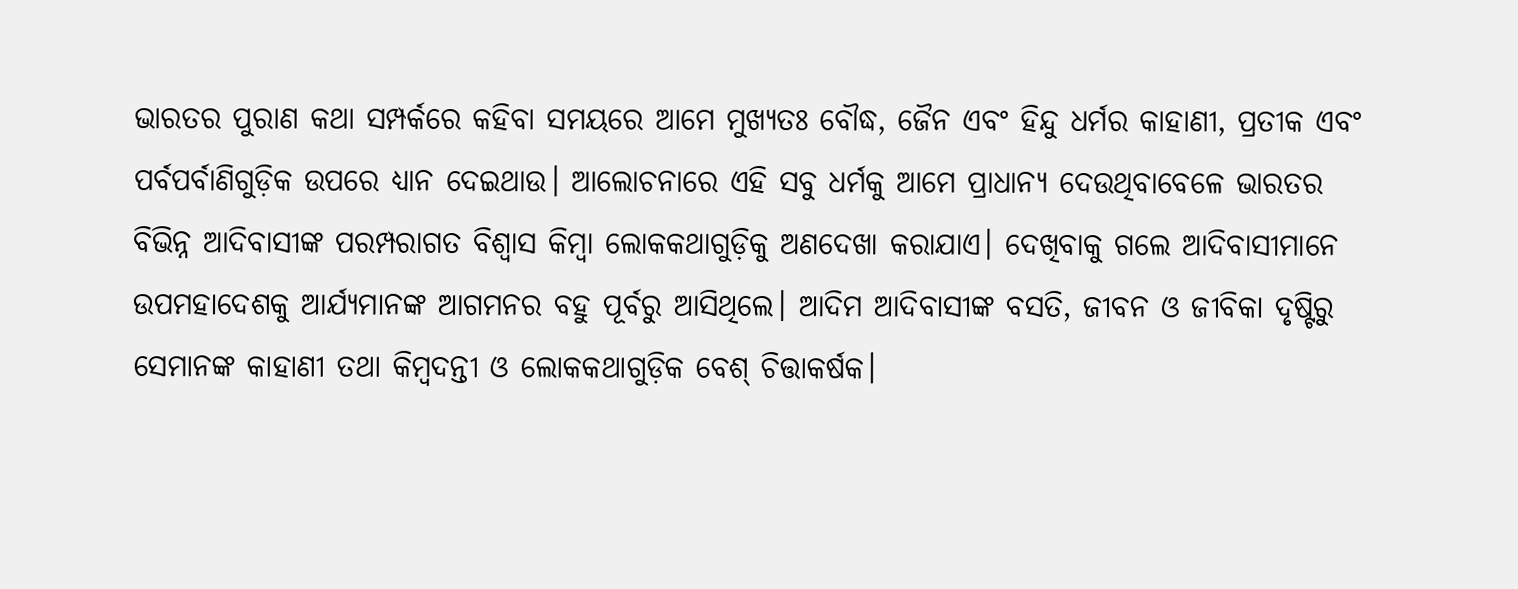ଭାରତର ପୁରାଣ କଥା ସମ୍ପର୍କରେ କହିବା ସମୟରେ ଆମେ ମୁଖ୍ୟତଃ ବୌଦ୍ଧ, ଜୈନ ଏବଂ ହିନ୍ଦୁ ଧର୍ମର କାହାଣୀ, ପ୍ରତୀକ ଏବଂ ପର୍ବପର୍ବାଣିଗୁଡ଼ିକ ଉପରେ ଧ୍ୟାନ ଦେଇଥାଉ। ଆଲୋଚନାରେ ଏହି ସବୁ ଧର୍ମକୁ ଆମେ ପ୍ରାଧାନ୍ୟ ଦେଉଥିବାବେଳେ ଭାରତର ବିଭିନ୍ନ ଆଦିବାସୀଙ୍କ ପରମ୍ପରାଗତ ବିଶ୍ୱାସ କିମ୍ବା ଲୋକକଥାଗୁଡ଼ିକୁ ଅଣଦେଖା କରାଯାଏ। ଦେଖିବାକୁ ଗଲେ ଆଦିବାସୀମାନେ ଉପମହାଦେଶକୁ ଆର୍ଯ୍ୟମାନଙ୍କ ଆଗମନର ବହୁ ପୂର୍ବରୁ ଆସିଥିଲେ। ଆଦିମ ଆଦିବାସୀଙ୍କ ବସତି, ଜୀବନ ଓ ଜୀବିକା ଦୃଷ୍ଟିରୁ ସେମାନଙ୍କ କାହାଣୀ ତଥା କିମ୍ବଦନ୍ତୀ ଓ ଲୋକକଥାଗୁଡ଼ିକ ବେଶ୍‌ ଚିତ୍ତାକର୍ଷକ।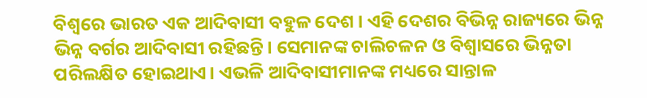ବିଶ୍ୱରେ ଭାରତ ଏକ ଆଦିବାସୀ ବହୁଳ ଦେଶ। ଏହି ଦେଶର ବିଭିନ୍ନ ରାଜ୍ୟରେ ଭିନ୍ନ ଭିନ୍ନ ବର୍ଗର ଆଦିବାସୀ ରହିଛନ୍ତି। ସେମାନଙ୍କ ଚାଲିଚଳନ ଓ ବିଶ୍ୱାସରେ ଭିନ୍ନତା ପରିଲକ୍ଷିତ ହୋଇଥାଏ। ଏଭଳି ଆଦିବାସୀମାନଙ୍କ ମଧ୍ୟରେ ସାନ୍ତାଳ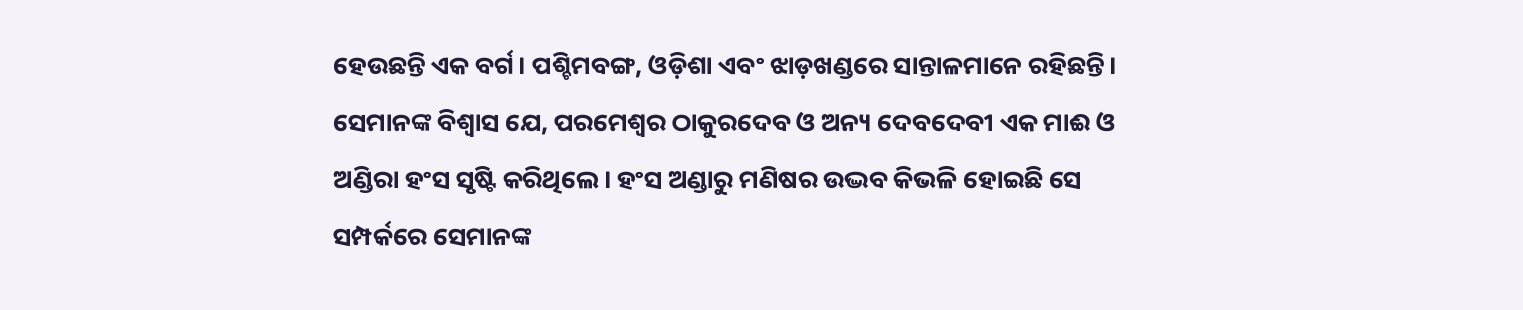ହେଉଛନ୍ତି ଏକ ବର୍ଗ। ପଶ୍ଚିମବଙ୍ଗ, ଓଡ଼ିଶା ଏବଂ ଝାଡ଼ଖଣ୍ଡରେ ସାନ୍ତାଳମାନେ ରହିଛନ୍ତି। ସେମାନଙ୍କ ବିଶ୍ୱାସ ଯେ, ପରମେଶ୍ୱର ଠାକୁରଦେବ ଓ ଅନ୍ୟ ଦେବଦେବୀ ଏକ ମାଈ ଓ ଅଣ୍ଡିରା ହଂସ ସୃଷ୍ଟି କରିଥିଲେ। ହଂସ ଅଣ୍ଡାରୁ ମଣିଷର ଉଦ୍ଭବ କିଭଳି ହୋଇଛି ସେ ସମ୍ପର୍କରେ ସେମାନଙ୍କ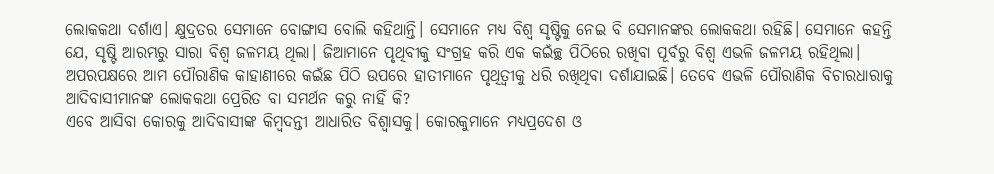ଲୋକକଥା ଦର୍ଶାଏ। କ୍ଷୁଦ୍ରତର ସେମାନେ ବୋଙ୍ଗାସ ବୋଲି କହିଥାନ୍ତି। ସେମାନେ ମଧ୍ୟ ବିଶ୍ୱ ସୃଷ୍ଟିକୁ ନେଇ ବି ସେମାନଙ୍କର ଲୋକକଥା ରହିଛି। ସେମାନେ କହନ୍ତି ଯେ, ସୃଷ୍ଟି ଆରମ୍ଭରୁ ସାରା ବିଶ୍ୱ ଜଳମୟ ଥିଲା। ଜିଆମାନେ ପୃଥିବୀକୁ ସଂଗ୍ରହ କରି ଏକ କଇଁଚ୍ଛ ପିଠିରେ ରଖିବା ପୂର୍ବରୁ ବିଶ୍ୱ ଏଭଳି ଜଳମୟ ରହିଥିଲା। ଅପରପକ୍ଷରେ ଆମ ପୌରାଣିକ କାହାଣୀରେ କଇଁଛ ପିଠି ଉପରେ ହାତୀମାନେ ପୃଥିତ୍ବୀକୁ ଧରି ରଖିଥିବା ଦର୍ଶାଯାଇଛି। ତେବେ ଏଭଳି ପୌରାଣିକ ବିଚାରଧାରାକୁ ଆଦିବାସୀମାନଙ୍କ ଲୋକକଥା ପ୍ରେରିତ ବା ସମର୍ଥନ କରୁ ନାହିଁ କି?
ଏବେ ଆସିବା କୋରକୁ ଆଦିବାସୀଙ୍କ କିମ୍ବଦନ୍ତୀ ଆଧାରିତ ବିଶ୍ୱାସକୁ। କୋରକୁମାନେ ମଧ୍ୟପ୍ରଦେଶ ଓ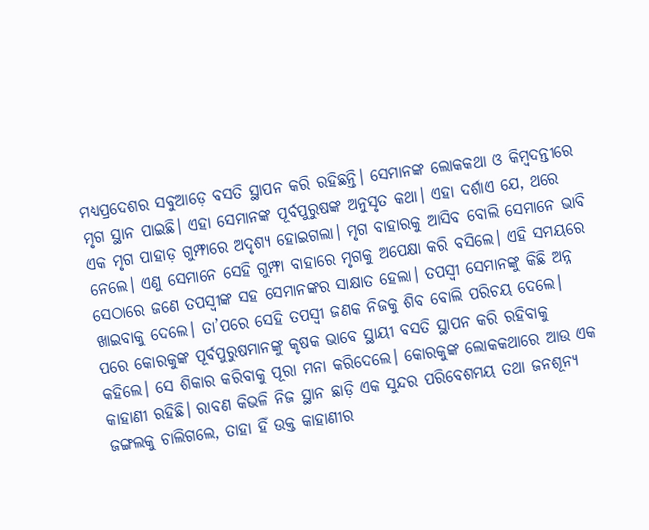ମଧ୍ୟପ୍ରଦେଶର ସବୁଆଡ଼େ ବସତି ସ୍ଥାପନ କରି ରହିଛନ୍ତି। ସେମାନଙ୍କ ଲୋକକଥା ଓ କିମ୍ବଦନ୍ତୀରେ ମୃଗ ସ୍ଥାନ ପାଇଛି। ଏହା ସେମାନଙ୍କ ପୂର୍ବପୁରୁଷଙ୍କ ଅନୁସୃତ କଥା। ଏହା ଦର୍ଶାଏ ଯେ, ଥରେ ଏକ ମୃଗ ପାହାଡ଼ ଗୁମ୍ଫାରେ ଅଦୃଶ୍ୟ ହୋଇଗଲା। ମୃଗ ବାହାରକୁ ଆସିବ ବୋଲି ସେମାନେ ଭାବି ନେଲେ। ଏଣୁ ସେମାନେ ସେହି ଗୁମ୍ଫା ବାହାରେ ମୃଗକୁ ଅପେକ୍ଷା କରି ବସିଲେ। ଏହି ସମୟରେ ସେଠାରେ ଜଣେ ତପସ୍ବୀଙ୍କ ସହ ସେମାନଙ୍କର ସାକ୍ଷାତ ହେଲା। ତପସ୍ବୀ ସେମାନଙ୍କୁ କିଛି ଅନ୍ନ ଖାଇବାକୁ ଦେଲେ। ତା’ପରେ ସେହି ତପସ୍ବୀ ଜଣକ ନିଜକୁ ଶିବ ବୋଲି ପରିଚୟ ଦେଲେ। ପରେ କୋରକୁଙ୍କ ପୂର୍ବପୁରୁଷମାନଙ୍କୁ କୃଷକ ଭାବେ ସ୍ଥାୟୀ ବସତି ସ୍ଥାପନ କରି ରହିବାକୁ କହିଲେ। ସେ ଶିକାର କରିବାକୁ ପୂରା ମନା କରିଦେଲେ। କୋରକୁଙ୍କ ଲୋକକଥାରେ ଆଉ ଏକ କାହାଣୀ ରହିଛି। ରାବଣ କିଭଳି ନିଜ ସ୍ଥାନ ଛାଡ଼ି ଏକ ସୁନ୍ଦର ପରିବେଶମୟ ତଥା ଜନଶୂନ୍ୟ ଜଙ୍ଗଲକୁ ଚାଲିଗଲେ, ତାହା ହିଁ ଉକ୍ତ କାହାଣୀର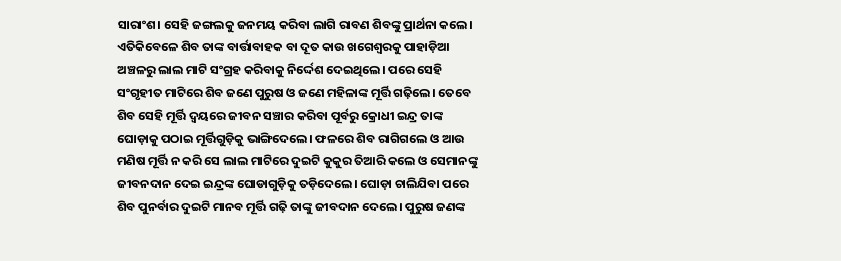ସାରାଂଶ। ସେହି ଜଙ୍ଗଲକୁ ଜନମୟ କରିବା ଲାଗି ରାବଣ ଶିବଙ୍କୁ ପ୍ରାର୍ଥନା କଲେ। ଏତିକିବେଳେ ଶିବ ତାଙ୍କ ବାର୍ତ୍ତାବାହକ ବା ଦୂତ କାଉ ଖଗେଶ୍ୱରକୁ ପାହାଡ଼ିଆ ଅଞ୍ଚଳରୁ ଲାଲ ମାଟି ସଂଗ୍ରହ କରିବାକୁ ନିର୍ଦ୍ଦେଶ ଦେଇଥିଲେ। ପରେ ସେହି ସଂଗୃହୀତ ମାଟିରେ ଶିବ ଜଣେ ପୁରୁଷ ଓ ଜଣେ ମହିଳାଙ୍କ ମୂର୍ତ୍ତି ଗଢ଼ିଲେ। ତେବେ ଶିବ ସେହି ମୂର୍ତ୍ତି ଦ୍ୱୟରେ ଜୀବନ ସଞ୍ଚାର କରିବା ପୂର୍ବରୁ କ୍ରୋଧୀ ଇନ୍ଦ୍ର ତାଙ୍କ ଘୋଡ଼ାକୁ ପଠାଇ ମୂର୍ତ୍ତିଗୁଡ଼ିକୁ ଭାଙ୍ଗିଦେଲେ। ଫଳରେ ଶିବ ରାଗିଗଲେ ଓ ଆଉ ମଣିଷ ମୂର୍ତ୍ତି ନ କରି ସେ ଲାଲ ମାଟିରେ ଦୁଇଟି କୁକୁର ତିଆରି କଲେ ଓ ସେମାନଙ୍କୁ ଜୀବନଦାନ ଦେଇ ଇନ୍ଦ୍ରଙ୍କ ଘୋଡାଗୁଡ଼ିକୁ ତଡ଼ିଦେଲେ। ଘୋଡ଼ା ଚାଲିଯିବା ପରେ ଶିବ ପୁନର୍ବାର ଦୁଇଟି ମାନବ ମୂର୍ତ୍ତି ଗଢ଼ି ତାଙ୍କୁ ଜୀବଦାନ ଦେଲେ। ପୁରୁଷ ଜଣଙ୍କ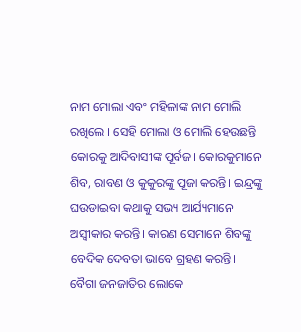ନାମ ମୋଲା ଏବଂ ମହିଳାଙ୍କ ନାମ ମୋଲି ରଖିଲେ । ସେହି ମୋଲା ଓ ମୋଲି ହେଉଛନ୍ତି କୋରକୁ ଆଦିବାସୀଙ୍କ ପୂର୍ବଜ। କୋରକୁମାନେ ଶିବ, ରାବଣ ଓ କୁକୁରଙ୍କୁ ପୂଜା କରନ୍ତି। ଇନ୍ଦ୍ରଙ୍କୁ ଘଉଡାଇବା କଥାକୁ ସଭ୍ୟ ଆର୍ଯ୍ୟମାନେ ଅସ୍ବୀକାର କରନ୍ତି। କାରଣ ସେମାନେ ଶିବଙ୍କୁ ବେଦିକ ଦେବତା ଭାବେ ଗ୍ରହଣ କରନ୍ତି।
ବୈଗା ଜନଜାତିର ଲୋକେ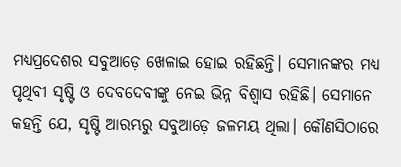ମଧ୍ୟପ୍ରଦେଶର ସବୁଆଡ଼େ ଖେଳାଇ ହୋଇ ରହିଛନ୍ତି। ସେମାନଙ୍କର ମଧ୍ୟ ପୃଥିବୀ ସୃଷ୍ଟି ଓ ଦେବଦେବୀଙ୍କୁ ନେଇ ଭିନ୍ନ ବିଶ୍ୱାସ ରହିଛି। ସେମାନେ କହନ୍ତି ଯେ, ସୃଷ୍ଟି ଆରମ୍ଭରୁ ସବୁଆଡ଼େ ଜଳମୟ ଥିଲା। କୌଣସିଠାରେ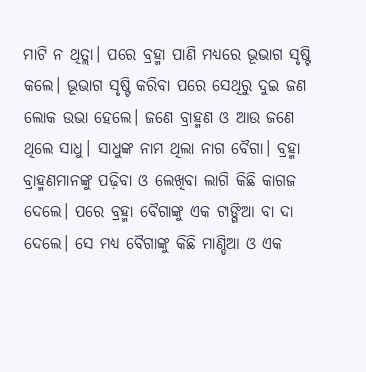ମାଟି ନ ଥିତ୍ଲା। ପରେ ବ୍ରହ୍ମା ପାଣି ମଧ୍ୟରେ ଭୂଭାଗ ସୃଷ୍ଟି କଲେ। ଭୂଭାଗ ସୃଷ୍ଟି କରିବା ପରେ ସେଥିରୁ ଦୁଇ ଜଣ ଲୋକ ଉଭା ହେଲେ। ଜଣେ ବ୍ରାହ୍ମଣ ଓ ଆଉ ଜଣେ ଥିଲେ ସାଧୁ। ସାଧୁଙ୍କ ନାମ ଥିଲା ନାଗ ବୈଗା। ବ୍ରହ୍ମା ବ୍ରାହ୍ମଣମାନଙ୍କୁ ପଢ଼ିବା ଓ ଲେଖିବା ଲାଗି କିଛି କାଗଜ ଦେଲେ। ପରେ ବ୍ରହ୍ମା ବୈଗାଙ୍କୁ ଏକ ଟାଙ୍ଗିଆ ବା ଦା ଦେଲେ। ସେ ମଧ୍ୟ ବୈଗାଙ୍କୁ କିଛି ମାଣ୍ଡିଆ ଓ ଏକ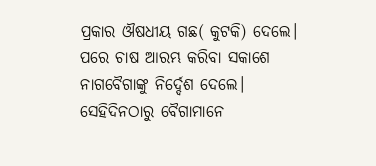ପ୍ରକାର ଔଷଧୀୟ ଗଛ( କୁଟକି) ଦେଲେ। ପରେ ଚାଷ ଆରମ୍ଭ କରିବା ସକାଶେ ନାଗବୈଗାଙ୍କୁ ନିର୍ଦ୍ଦେଶ ଦେଲେ। ସେହିଦିନଠାରୁ ବୈଗାମାନେ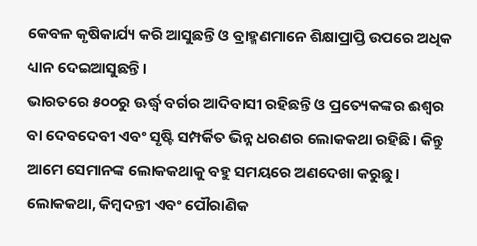କେବଳ କୃଷିକାର୍ଯ୍ୟ କରି ଆସୁଛନ୍ତି ଓ ବ୍ରାହ୍ମଣମାନେ ଶିକ୍ଷାପ୍ରାପ୍ତି ଉପରେ ଅଧିକ ଧ୍ୟାନ ଦେଇଆସୁଛନ୍ତି।
ଭାରତରେ ୫୦୦ରୁ ଊର୍ଦ୍ଧ୍ୱ ବର୍ଗର ଆଦିବାସୀ ରହିଛନ୍ତି ଓ ପ୍ରତ୍ୟେକଙ୍କର ଈଶ୍ୱର ବା ଦେବଦେବୀ ଏବଂ ସୃଷ୍ଟି ସମ୍ପର୍କିତ ଭିନ୍ନ ଧରଣର ଲୋକକଥା ରହିଛି। କିନ୍ତୁ ଆମେ ସେମାନଙ୍କ ଲୋକକଥାକୁ ବହୁ ସମୟରେ ଅଣଦେଖା କରୁଛୁ। ଲୋକକଥା, କିମ୍ବଦନ୍ତୀ ଏବଂ ପୌରାଣିକ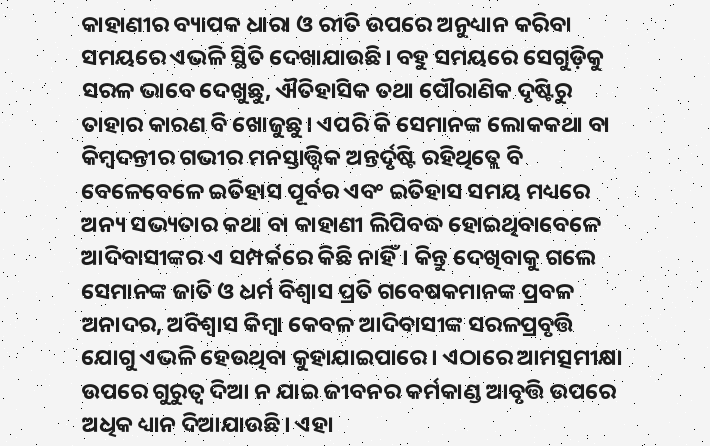କାହାଣୀର ବ୍ୟାପକ ଧାରା ଓ ରୀତି ଉପରେ ଅନୁଧ୍ୟାନ କରିବା ସମୟରେ ଏଭଳି ସ୍ଥିତି ଦେଖାଯାଉଛି। ବହୁ ସମୟରେ ସେଗୁଡ଼ିକୁ ସରଳ ଭାବେ ଦେଖୁଛୁ, ଐତିହାସିକ ତଥା ପୌରାଣିକ ଦୃଷ୍ଟିରୁ ତାହାର କାରଣ ବି ଖୋଜୁଛୁ। ଏପରି କି ସେମାନଙ୍କ ଲୋକକଥା ବା କିମ୍ବଦନ୍ତୀର ଗଭୀର ମନସ୍ତାତ୍ତ୍ୱିକ ଅନ୍ତର୍ଦୃଷ୍ଟି ରହିଥିତ୍ଲେ ବି ବେଳେବେଳେ ଇତିହାସ ପୂର୍ବର ଏବଂ ଇତିହାସ ସମୟ ମଧ୍ୟରେ ଅନ୍ୟ ସଭ୍ୟତାର କଥା ବା କାହାଣୀ ଲିପିବଦ୍ଧ ହୋଇଥିବାବେଳେ ଆଦିବାସୀଙ୍କର ଏ ସମ୍ପର୍କରେ କିଛି ନାହିଁ। କିନ୍ତୁ ଦେଖିବାକୁ ଗଲେ ସେମାନଙ୍କ ଜାତି ଓ ଧର୍ମ ବିଶ୍ୱାସ ପ୍ରତି ଗବେଷକମାନଙ୍କ ପ୍ରବଳ ଅନାଦର, ଅବିଶ୍ୱାସ କିମ୍ବା କେବଳ ଆଦିବାସୀଙ୍କ ସରଳପ୍ରବୃତ୍ତି ଯୋଗୁ ଏଭଳି ହେଉଥିବା କୁହାଯାଇପାରେ। ଏଠାରେ ଆମତ୍ସମୀକ୍ଷା ଉପରେ ଗୁରୁତ୍ୱ ଦିଆ ନ ଯାଇ ଜୀବନର କର୍ମକାଣ୍ଡ ଆବୃତ୍ତି ଉପରେ ଅଧିକ ଧ୍ୟାନ ଦିଆଯାଉଛି। ଏହା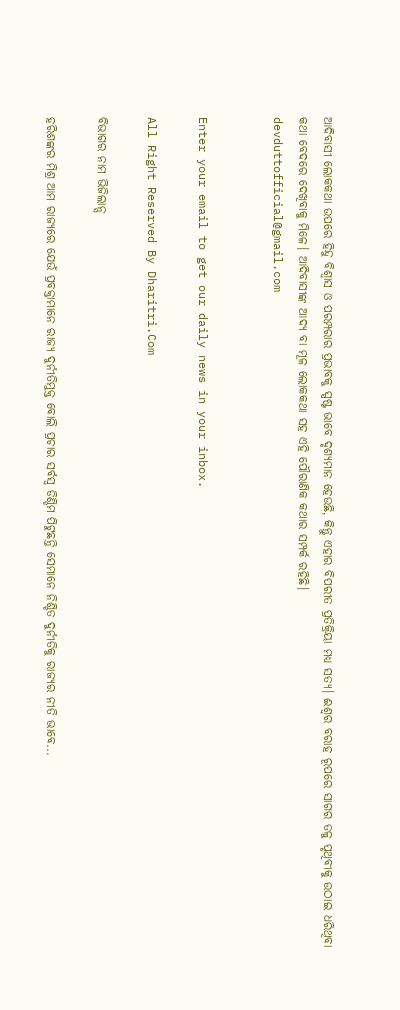ଆଦିବାସୀ ଲୋକକଥା ଉପରେ ହିନ୍ଦୁ ବିଶ୍ୱାସ ଓ ପରମ୍ପରାର ପ୍ରଭାବକୁ ସ୍ପଷ୍ଟ ଭାବେ ଦୃଶ୍ୟମାନ ହେଉଛି, କିନ୍ତୁ ଏହାର ବିପରୀତ ପ୍ରତିକ୍ରିୟା ମଧ୍ୟ ସତ୍ୟ। ଈଶ୍ୱର ବରାହ ରୂପରେ ସାଗର ତଳୁ ପୃଥିବୀକୁ ଉଠାଇ ଧରିଥିବା କଥା ବେଦରେ ଦେଖିବାକୁ ମିଳେ। ଆଦିବାସୀଙ୍କ ଆଦ୍ୟ ବା ମୂଳ ଲୋକକଥା ସହ ଏହି ପୌରାଣିକ କଥାର ସମ୍ପର୍କ ରହିଛି।
devduttofficial@gmail.com


Enter your email to get our daily news in your inbox.

All Right Reserved By Dharitri.Com

ବିଭାଗର ନାମ ଭିଜିଲାନ୍ସ

ହରିଶଙ୍କର ମିଶ୍ର ଆମ ରାଜ୍ୟରେ ଯେଉଁ ପ୍ରବକ୍ତାମାନେ ରାଜ୍ୟ ଦୁର୍ନୀତିମୁକ୍ତ ବୋଲି ପ୍ରଚାର ସର୍ବସ୍ବ ଡିଣ୍ଡିମ ପିଟୁଛନ୍ତି ସେମାନେ ନିଶ୍ଚିତ ଦୁର୍ନୀତିକୁ ରାଜ୍ୟର ନୀତି ଭାବେ...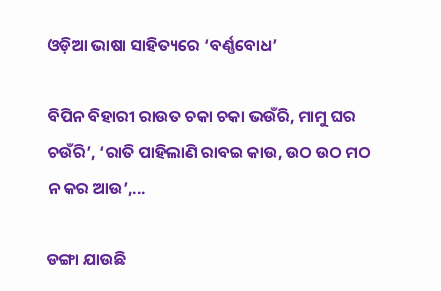ଓଡ଼ିଆ ଭାଷା ସାହିତ୍ୟରେ ‘ବର୍ଣ୍ଣବୋଧ’

ବିପିନ ବିହାରୀ ରାଉତ ଚକା ଚକା ଭଉଁରି, ମାମୁ ଘର ଚଉଁରି’, ‘ରାତି ପାହିଲାଣି ରାବଇ କାଉ, ଉଠ ଉଠ ମଠ ନ କର ଆଉ’,...

ଡଙ୍ଗା ଯାଉଛି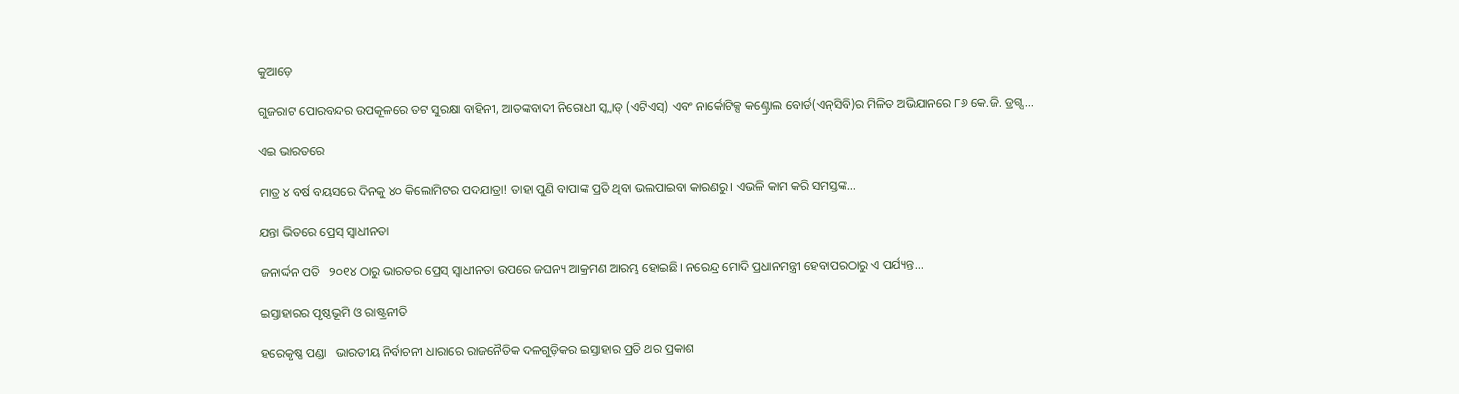କୁଆଡ଼େ

ଗୁଜରାଟ ପୋରବନ୍ଦର ଉପକୂଳରେ ତଟ ସୁରକ୍ଷା ବାହିନୀ, ଆତଙ୍କବାଦୀ ନିରୋଧୀ ସ୍କ୍ବାଡ୍‌ (ଏଟିଏସ୍‌) ଏବଂ ନାର୍କୋଟିକ୍ସ କଣ୍ଟ୍ରୋଲ ବୋର୍ଡ(ଏନ୍‌ସିବି)ର ମିଳିତ ଅଭିଯାନରେ ୮୬ କେ.ଜି. ଡ୍ରଗ୍ସ...

ଏଇ ଭାରତରେ

ମାତ୍ର ୪ ବର୍ଷ ବୟସରେ ଦିନକୁ ୪୦ କିଲୋମିଟର ପଦଯାତ୍ରା! ତାହା ପୁଣି ବାପାଙ୍କ ପ୍ରତି ଥିବା ଭଲପାଇବା କାରଣରୁ। ଏଭଳି କାମ କରି ସମସ୍ତଙ୍କ...

ଯନ୍ତା ଭିତରେ ପ୍ରେସ୍‌ ସ୍ବାଧୀନତା

ଜନାର୍ଦ୍ଦନ ପତି   ୨୦୧୪ ଠାରୁ ଭାରତର ପ୍ରେସ୍‌ ସ୍ବାଧୀନତା ଉପରେ ଜଘନ୍ୟ ଆକ୍ରମଣ ଆରମ୍ଭ ହୋଇଛି। ନରେନ୍ଦ୍ର ମୋଦି ପ୍ରଧାନମନ୍ତ୍ରୀ ହେବାପରଠାରୁ ଏ ପର୍ଯ୍ୟନ୍ତ...

ଇସ୍ତାହାରର ପୃଷ୍ଠଭୂମି ଓ ରାଷ୍ଟ୍ରନୀତି

ହରେକୃଷ୍ଣ ପଣ୍ଡା   ଭାରତୀୟ ନିର୍ବାଚନୀ ଧାରାରେ ରାଜନୈତିକ ଦଳଗୁଡ଼ିକର ଇସ୍ତାହାର ପ୍ରତି ଥର ପ୍ରକାଶ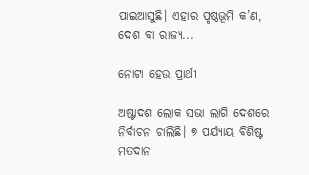ପାଇଆସୁଛି। ଏହାର ପୃଷ୍ଠଭୂମି କ’ଣ, ଦେଶ ବା ରାଜ୍ୟ...

ନୋଟା ହେଉ ପ୍ରାର୍ଥୀ

ଅଷ୍ଟାଦଶ ଲୋକ ସଭା ଲାଗି ଦେଶରେ ନିର୍ବାଚନ ଚାଲିଛି। ୭ ପର୍ଯ୍ୟାୟ ବିଶିଷ୍ଟ ମତଦାନ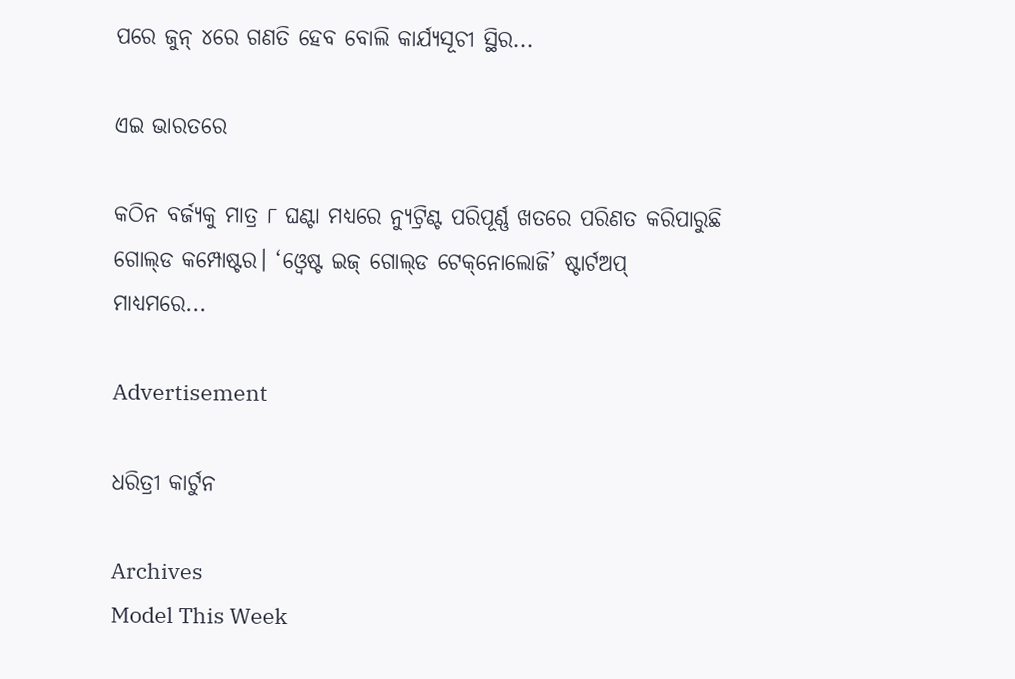ପରେ ଜୁନ୍‌ ୪ରେ ଗଣତି ହେବ ବୋଲି କାର୍ଯ୍ୟସୂଚୀ ସ୍ଥିର...

ଏଇ ଭାରତରେ

କଠିନ ବର୍ଜ୍ୟକୁ ମାତ୍ର ୮ ଘଣ୍ଟା ମଧ୍ୟରେ ନ୍ୟୁଟ୍ରିଣ୍ଟ ପରିପୂର୍ଣ୍ଣ ଖତରେ ପରିଣତ କରିପାରୁଛି ଗୋଲ୍‌ଡ କମ୍ପୋଷ୍ଟର। ‘ଓ୍ବେଷ୍ଟ ଇଜ୍‌ ଗୋଲ୍‌ଡ ଟେକ୍‌ନୋଲୋଜି’ ଷ୍ଟାର୍ଟଅପ୍‌ ମାଧ୍ୟମରେ...

Advertisement

ଧରିତ୍ରୀ କାର୍ଟୁନ

Archives
Model This Week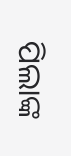ପିଲାଙ୍କ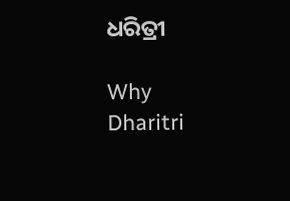ଧରିତ୍ରୀ

Why Dharitri